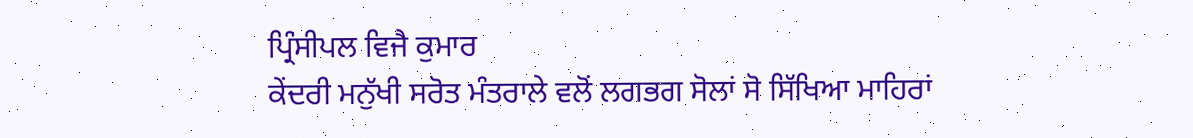ਪ੍ਰਿੰਸੀਪਲ ਵਿਜੈ ਕੁਮਾਰ
ਕੇਂਦਰੀ ਮਨੁੱਖੀ ਸਰੋਤ ਮੰਤਰਾਲੇ ਵਲੋਂ ਲਗਭਗ ਸੋਲਾਂ ਸੋ ਸਿੱਖਿਆ ਮਾਹਿਰਾਂ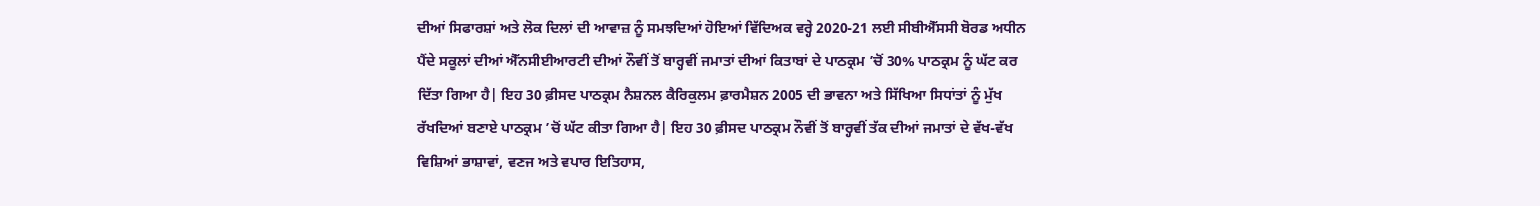ਦੀਆਂ ਸਿਫਾਰਸ਼ਾਂ ਅਤੇ ਲੋਕ ਦਿਲਾਂ ਦੀ ਆਵਾਜ਼ ਨੂੰ ਸਮਝਦਿਆਂ ਹੋਇਆਂ ਵਿੱਦਿਅਕ ਵਰ੍ਹੇ 2020-21 ਲਈ ਸੀਬੀਐੱਸਸੀ ਬੋਰਡ ਅਧੀਨ ਪੈਂਦੇ ਸਕੂਲਾਂ ਦੀਆਂ ਐੱਨਸੀਈਆਰਟੀ ਦੀਆਂ ਨੌਵੀਂ ਤੋਂ ਬਾਰ੍ਹਵੀਂ ਜਮਾਤਾਂ ਦੀਆਂ ਕਿਤਾਬਾਂ ਦੇ ਪਾਠਕ੍ਰਮ ’ਚੋਂ 30% ਪਾਠਕ੍ਰਮ ਨੂੰ ਘੱਟ ਕਰ ਦਿੱਤਾ ਗਿਆ ਹੈ| ਇਹ 30 ਫ਼ੀਸਦ ਪਾਠਕ੍ਰਮ ਨੈਸ਼ਨਲ ਕੈਰਿਕੁਲਮ ਫ਼ਾਰਮੈਸ਼ਨ 2005 ਦੀ ਭਾਵਨਾ ਅਤੇ ਸਿੱਖਿਆ ਸਿਧਾਂਤਾਂ ਨੂੰ ਮੁੱਖ ਰੱਖਦਿਆਂ ਬਣਾਏ ਪਾਠਕ੍ਰਮ ’ਚੋਂ ਘੱਟ ਕੀਤਾ ਗਿਆ ਹੈ| ਇਹ 30 ਫ਼ੀਸਦ ਪਾਠਕ੍ਰਮ ਨੌਵੀਂ ਤੋਂ ਬਾਰ੍ਹਵੀਂ ਤੱਕ ਦੀਆਂ ਜਮਾਤਾਂ ਦੇ ਵੱਖ-ਵੱਖ ਵਿਸ਼ਿਆਂ ਭਾਸ਼ਾਵਾਂ, ਵਣਜ ਅਤੇ ਵਪਾਰ ਇਤਿਹਾਸ,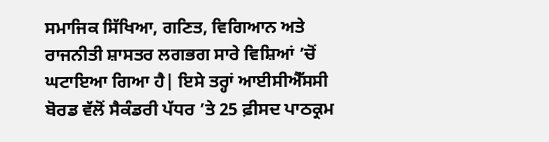ਸਮਾਜਿਕ ਸਿੱਖਿਆ, ਗਣਿਤ, ਵਿਗਿਆਨ ਅਤੇ ਰਾਜਨੀਤੀ ਸ਼ਾਸਤਰ ਲਗਭਗ ਸਾਰੇ ਵਿਸ਼ਿਆਂ ’ਚੋਂ ਘਟਾਇਆ ਗਿਆ ਹੈ| ਇਸੇ ਤਰ੍ਹਾਂ ਆਈਸੀਐੱਸਸੀ ਬੋਰਡ ਵੱਲੋਂ ਸੈਕੰਡਰੀ ਪੱਧਰ ’ਤੇ 25 ਫ਼ੀਸਦ ਪਾਠਕ੍ਰਮ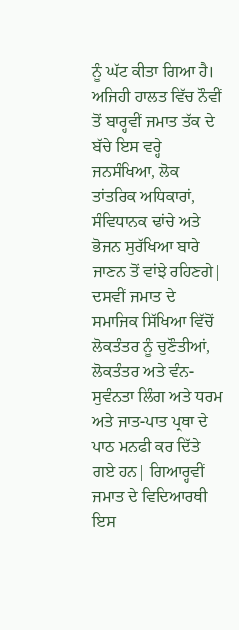ਨੂੰ ਘੱਟ ਕੀਤਾ ਗਿਆ ਹੈ। ਅਜਿਹੀ ਹਾਲਤ ਵਿੱਚ ਨੌਵੀਂ ਤੋਂ ਬਾਰ੍ਹਵੀਂ ਜਮਾਤ ਤੱਕ ਦੇ ਬੱਚੇ ਇਸ ਵਰ੍ਹੇ ਜਨਸੰਖਿਆ, ਲੋਕ ਤਾਂਤਰਿਕ ਅਧਿਕਾਰਾਂ, ਸੰਵਿਧਾਨਕ ਢਾਂਚੇ ਅਤੇ ਭੋਜਨ ਸੁਰੱਖਿਆ ਬਾਰੇ ਜਾਣਨ ਤੋਂ ਵਾਂਝੇ ਰਹਿਣਗੇ| ਦਸਵੀਂ ਜਮਾਤ ਦੇ ਸਮਾਜਿਕ ਸਿੱਖਿਆ ਵਿੱਚੋਂ ਲੋਕਤੰਤਰ ਨੂੰ ਚੁਣੌਤੀਆਂ, ਲੋਕਤੰਤਰ ਅਤੇ ਵੰਨ-ਸੁਵੰਨਤਾ ਲਿੰਗ ਅਤੇ ਧਰਮ ਅਤੇ ਜਾਤ-ਪਾਤ ਪ੍ਰਥਾ ਦੇ ਪਾਠ ਮਨਫੀ ਕਰ ਦਿੱਤੇ ਗਏ ਹਨ| ਗਿਆਰ੍ਹਵੀਂ ਜਮਾਤ ਦੇ ਵਿਦਿਆਰਥੀ ਇਸ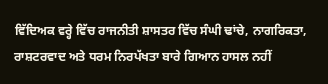ਵਿੱਦਿਅਕ ਵਰ੍ਹੇ ਵਿੱਚ ਰਾਜਨੀਤੀ ਸ਼ਾਸਤਰ ਵਿੱਚ ਸੰਘੀ ਢਾਂਚੇ, ਨਾਗਰਿਕਤਾ, ਰਾਸ਼ਟਰਵਾਦ ਅਤੇ ਧਰਮ ਨਿਰਪੱਖਤਾ ਬਾਰੇ ਗਿਆਨ ਹਾਸਲ ਨਹੀਂ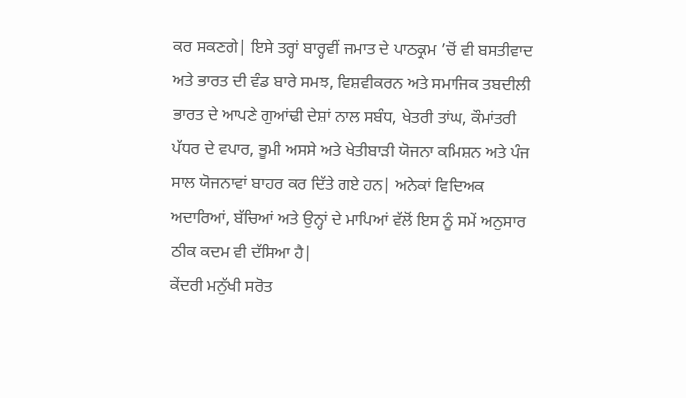ਕਰ ਸਕਣਗੇ| ਇਸੇ ਤਰ੍ਹਾਂ ਬਾਰ੍ਹਵੀਂ ਜਮਾਤ ਦੇ ਪਾਠਕ੍ਰਮ ’ਚੋਂ ਵੀ ਬਸਤੀਵਾਦ ਅਤੇ ਭਾਰਤ ਦੀ ਵੰਡ ਬਾਰੇ ਸਮਝ, ਵਿਸ਼ਵੀਕਰਨ ਅਤੇ ਸਮਾਜਿਕ ਤਬਦੀਲੀ ਭਾਰਤ ਦੇ ਆਪਣੇ ਗੁਆਂਢੀ ਦੇਸ਼ਾਂ ਨਾਲ ਸਬੰਧ, ਖੇਤਰੀ ਤਾਂਘ, ਕੌਮਾਂਤਰੀ ਪੱਧਰ ਦੇ ਵਪਾਰ, ਭੂਮੀ ਅਸਸੇ ਅਤੇ ਖੇਤੀਬਾੜੀ ਯੋਜਨਾ ਕਮਿਸ਼ਨ ਅਤੇ ਪੰਜ ਸਾਲ ਯੋਜਨਾਵਾਂ ਬਾਹਰ ਕਰ ਦਿੱਤੇ ਗਏ ਹਨ| ਅਨੇਕਾਂ ਵਿਦਿਅਕ ਅਦਾਰਿਆਂ, ਬੱਚਿਆਂ ਅਤੇ ਉਨ੍ਹਾਂ ਦੇ ਮਾਪਿਆਂ ਵੱਲੋਂ ਇਸ ਨੂੰ ਸਮੇਂ ਅਨੁਸਾਰ ਠੀਕ ਕਦਮ ਵੀ ਦੱਸਿਆ ਹੈ|
ਕੇਂਦਰੀ ਮਨੁੱਖੀ ਸਰੋਤ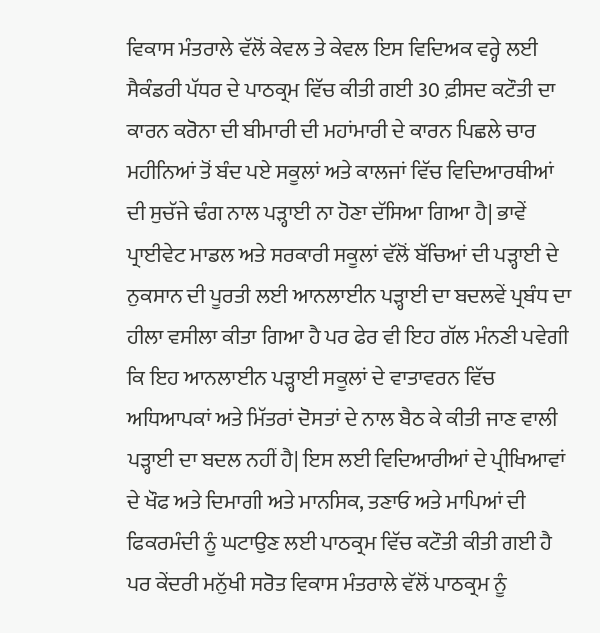ਵਿਕਾਸ ਮੰਤਰਾਲੇ ਵੱਲੋਂ ਕੇਵਲ ਤੇ ਕੇਵਲ ਇਸ ਵਿਦਿਅਕ ਵਰ੍ਹੇ ਲਈ ਸੈਕੰਡਰੀ ਪੱਧਰ ਦੇ ਪਾਠਕ੍ਰਮ ਵਿੱਚ ਕੀਤੀ ਗਈ 30 ਫ਼ੀਸਦ ਕਟੌਤੀ ਦਾ ਕਾਰਨ ਕਰੋਨਾ ਦੀ ਬੀਮਾਰੀ ਦੀ ਮਹਾਂਮਾਰੀ ਦੇ ਕਾਰਨ ਪਿਛਲੇ ਚਾਰ ਮਹੀਨਿਆਂ ਤੋਂ ਬੰਦ ਪਏ ਸਕੂਲਾਂ ਅਤੇ ਕਾਲਜਾਂ ਵਿੱਚ ਵਿਦਿਆਰਥੀਆਂ ਦੀ ਸੁਚੱਜੇ ਢੰਗ ਨਾਲ ਪੜ੍ਹਾਈ ਨਾ ਹੋਣਾ ਦੱਸਿਆ ਗਿਆ ਹੈ| ਭਾਵੇਂ ਪ੍ਰਾਈਵੇਟ ਮਾਡਲ ਅਤੇ ਸਰਕਾਰੀ ਸਕੂਲਾਂ ਵੱਲੋਂ ਬੱਚਿਆਂ ਦੀ ਪੜ੍ਹਾਈ ਦੇ ਨੁਕਸਾਨ ਦੀ ਪੂਰਤੀ ਲਈ ਆਨਲਾਈਨ ਪੜ੍ਹਾਈ ਦਾ ਬਦਲਵੇਂ ਪ੍ਰਬੰਧ ਦਾ ਹੀਲਾ ਵਸੀਲਾ ਕੀਤਾ ਗਿਆ ਹੈ ਪਰ ਫੇਰ ਵੀ ਇਹ ਗੱਲ ਮੰਨਣੀ ਪਵੇਗੀ ਕਿ ਇਹ ਆਨਲਾਈਨ ਪੜ੍ਹਾਈ ਸਕੂਲਾਂ ਦੇ ਵਾਤਾਵਰਨ ਵਿੱਚ ਅਧਿਆਪਕਾਂ ਅਤੇ ਮਿੱਤਰਾਂ ਦੋਸਤਾਂ ਦੇ ਨਾਲ ਬੈਠ ਕੇ ਕੀਤੀ ਜਾਣ ਵਾਲੀ ਪੜ੍ਹਾਈ ਦਾ ਬਦਲ ਨਹੀਂ ਹੈ| ਇਸ ਲਈ ਵਿਦਿਆਰੀਆਂ ਦੇ ਪ੍ਰੀਖਿਆਵਾਂ ਦੇ ਖੌਫ ਅਤੇ ਦਿਮਾਗੀ ਅਤੇ ਮਾਨਸਿਕ, ਤਣਾਓ ਅਤੇ ਮਾਪਿਆਂ ਦੀ ਫਿਕਰਮੰਦੀ ਨੂੰ ਘਟਾਉਣ ਲਈ ਪਾਠਕ੍ਰਮ ਵਿੱਚ ਕਟੌਤੀ ਕੀਤੀ ਗਈ ਹੈ ਪਰ ਕੇਂਦਰੀ ਮਨੁੱਖੀ ਸਰੋਤ ਵਿਕਾਸ ਮੰਤਰਾਲੇ ਵੱਲੋਂ ਪਾਠਕ੍ਰਮ ਨੂੰ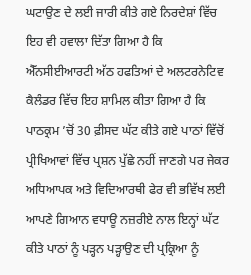ਘਟਾਉਣ ਦੇ ਲਈ ਜਾਰੀ ਕੀਤੇ ਗਏ ਨਿਰਦੇਸ਼ਾਂ ਵਿੱਚ ਇਹ ਵੀ ਹਵਾਲਾ ਦਿੱਤਾ ਗਿਆ ਹੈ ਕਿ ਐੱਨਸੀਈਆਰਟੀ ਅੱਠ ਹਫਤਿਆਂ ਦੇ ਅਲਟਰਨੇਟਿਵ ਕੈਲੰਡਰ ਵਿੱਚ ਇਹ ਸ਼ਾਮਿਲ ਕੀਤਾ ਗਿਆ ਹੈ ਕਿ ਪਾਠਕ੍ਰਮ ’ਚੋਂ 30 ਫ਼ੀਸਦ ਘੱਟ ਕੀਤੇ ਗਏ ਪਾਠਾਂ ਵਿੱਚੋਂ ਪ੍ਰੀਖਿਆਵਾਂ ਵਿੱਚ ਪ੍ਰਸ਼ਨ ਪੁੱਛੇ ਨਹੀਂ ਜਾਣਗੇ ਪਰ ਜੇਕਰ ਅਧਿਆਪਕ ਅਤੇ ਵਿਦਿਆਰਥੀ ਫੇਰ ਵੀ ਭਵਿੱਖ ਲਈ ਆਪਣੇ ਗਿਆਨ ਵਧਾਊ ਨਜ਼ਰੀਏ ਨਾਲ ਇਨ੍ਹਾਂ ਘੱਟ ਕੀਤੇ ਪਾਠਾਂ ਨੂੰ ਪੜ੍ਹਨ ਪੜ੍ਹਾਉਣ ਦੀ ਪ੍ਰਕ੍ਰਿਆ ਨੂੰ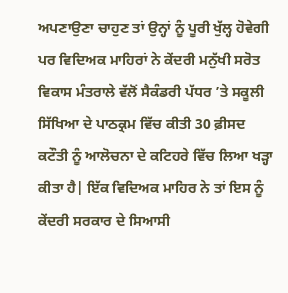ਅਪਣਾਉਣਾ ਚਾਹੁਣ ਤਾਂ ਉਨ੍ਹਾਂ ਨੂੰ ਪੂਰੀ ਖੁੱਲ੍ਹ ਹੋਵੇਗੀ ਪਰ ਵਿਦਿਅਕ ਮਾਹਿਰਾਂ ਨੇ ਕੇਂਦਰੀ ਮਨੁੱਖੀ ਸਰੋਤ ਵਿਕਾਸ ਮੰਤਰਾਲੇ ਵੱਲੋਂ ਸੈਕੰਡਰੀ ਪੱਧਰ ’ਤੇ ਸਕੂਲੀ ਸਿੱਖਿਆ ਦੇ ਪਾਠਕ੍ਰਮ ਵਿੱਚ ਕੀਤੀ 30 ਫ਼ੀਸਦ ਕਟੌਤੀ ਨੂੰ ਆਲੋਚਨਾ ਦੇ ਕਟਿਹਰੇ ਵਿੱਚ ਲਿਆ ਖੜ੍ਹਾ ਕੀਤਾ ਹੈ| ਇੱਕ ਵਿਦਿਅਕ ਮਾਹਿਰ ਨੇ ਤਾਂ ਇਸ ਨੂੰ ਕੇਂਦਰੀ ਸਰਕਾਰ ਦੇ ਸਿਆਸੀ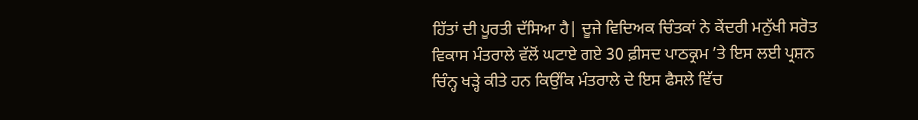ਹਿੱਤਾਂ ਦੀ ਪੂਰਤੀ ਦੱਸਿਆ ਹੈ| ਦੂਜੇ ਵਿਦਿਅਕ ਚਿੰਤਕਾਂ ਨੇ ਕੇਂਦਰੀ ਮਨੁੱਖੀ ਸਰੋਤ ਵਿਕਾਸ ਮੰਤਰਾਲੇ ਵੱਲੋਂ ਘਟਾਏ ਗਏ 30 ਫ਼ੀਸਦ ਪਾਠਕ੍ਰਮ ’ਤੇ ਇਸ ਲਈ ਪ੍ਰਸ਼ਨ ਚਿੰਨ੍ਹ ਖੜ੍ਹੇ ਕੀਤੇ ਹਨ ਕਿਉਂਕਿ ਮੰਤਰਾਲੇ ਦੇ ਇਸ ਫੈਸਲੇ ਵਿੱਚ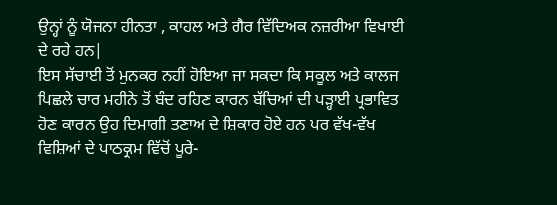ਉਨ੍ਹਾਂ ਨੂੰ ਯੋਜਨਾ ਹੀਨਤਾ , ਕਾਹਲ ਅਤੇ ਗੈਰ ਵਿੱਦਿਅਕ ਨਜ਼ਰੀਆ ਵਿਖਾਈ ਦੇ ਰਹੇ ਹਨ|
ਇਸ ਸੱਚਾਈ ਤੋਂ ਮੁਨਕਰ ਨਹੀਂ ਹੋਇਆ ਜਾ ਸਕਦਾ ਕਿ ਸਕੂਲ ਅਤੇ ਕਾਲਜ ਪਿਛਲੇ ਚਾਰ ਮਹੀਨੇ ਤੋਂ ਬੰਦ ਰਹਿਣ ਕਾਰਨ ਬੱਚਿਆਂ ਦੀ ਪੜ੍ਹਾਈ ਪ੍ਰਭਾਵਿਤ ਹੋਣ ਕਾਰਨ ਉਹ ਦਿਮਾਗੀ ਤਣਾਅ ਦੇ ਸ਼ਿਕਾਰ ਹੋਏ ਹਨ ਪਰ ਵੱਖ-ਵੱਖ ਵਿਸ਼ਿਆਂ ਦੇ ਪਾਠਕ੍ਰਮ ਵਿੱਚੋਂ ਪੂਰੇ-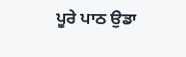ਪੂਰੇ ਪਾਠ ਉਡਾ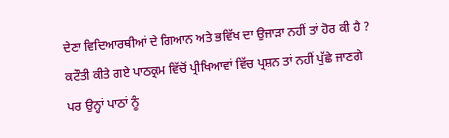ਦੇਣਾ ਵਿਦਿਆਰਥੀਆਂ ਦੇ ਗਿਆਨ ਅਤੇ ਭਵਿੱਖ ਦਾ ਉਜਾੜਾ ਨਹੀਂ ਤਾਂ ਹੋਰ ਕੀ ਹੈ ? ਕਟੌਤੀ ਕੀਤੇ ਗਏ ਪਾਠਕ੍ਰਮ ਵਿੱਚੋਂ ਪ੍ਰੀਖਿਆਵਾਂ ਵਿੱਚ ਪ੍ਰਸ਼ਨ ਤਾਂ ਨਹੀਂ ਪੁੱਛੇ ਜਾਣਗੇ ਪਰ ਉਨ੍ਹਾਂ ਪਾਠਾਂ ਨੂੰ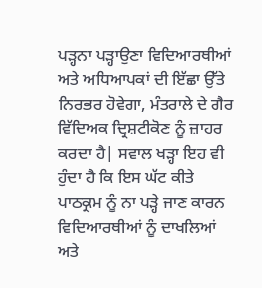ਪੜ੍ਹਨਾ ਪੜ੍ਹਾਉਣਾ ਵਿਦਿਆਰਥੀਆਂ ਅਤੇ ਅਧਿਆਪਕਾਂ ਦੀ ਇੱਛਾ ਉੱਤੇ ਨਿਰਭਰ ਹੋਵੇਗਾ, ਮੰਤਰਾਲੇ ਦੇ ਗੈਰ ਵਿੱਦਿਅਕ ਦ੍ਰਿਸ਼ਟੀਕੋਣ ਨੂੰ ਜ਼ਾਹਰ ਕਰਦਾ ਹੈ| ਸਵਾਲ ਖੜ੍ਹਾ ਇਹ ਵੀ ਹੁੰਦਾ ਹੈ ਕਿ ਇਸ ਘੱਟ ਕੀਤੇ ਪਾਠਕ੍ਰਮ ਨੂੰ ਨਾ ਪੜ੍ਹੇ ਜਾਣ ਕਾਰਨ ਵਿਦਿਆਰਥੀਆਂ ਨੂੰ ਦਾਖਲਿਆਂ ਅਤੇ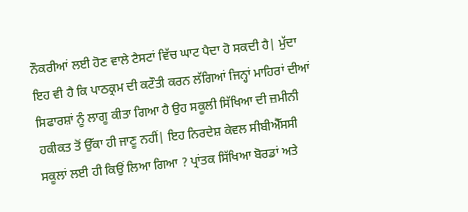ਨੌਕਰੀਆਂ ਲਈ ਹੋਣ ਵਾਲੇ ਟੈਸਟਾਂ ਵਿੱਚ ਘਾਟ ਪੈਦਾ ਹੋ ਸਕਦੀ ਹੈ| ਮੁੱਦਾ ਇਹ ਵੀ ਹੈ ਕਿ ਪਾਠਕ੍ਰਮ ਦੀ ਕਟੌਤੀ ਕਰਨ ਲੱਗਿਆਂ ਜਿਨ੍ਹਾਂ ਮਾਹਿਰਾਂ ਦੀਆਂ ਸਿਫਾਰਸ਼ਾਂ ਨੂੰ ਲਾਗੂ ਕੀਤਾ ਗਿਆ ਹੈ ਉਹ ਸਕੂਲੀ ਸਿੱਖਿਆ ਦੀ ਜ਼ਮੀਨੀ ਹਕੀਕਤ ਤੋਂ ਉੱਕਾ ਹੀ ਜਾਣੂ ਨਹੀਂ| ਇਹ ਨਿਰਦੇਸ਼ ਕੇਵਲ ਸੀਬੀਐੱਸਸੀ ਸਕੂਲਾਂ ਲਈ ਹੀ ਕਿਉਂ ਲਿਆ ਗਿਆ ? ਪ੍ਰਾਂਤਕ ਸਿੱਖਿਆ ਬੋਰਡਾਂ ਅਤੇ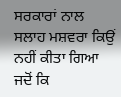ਸਰਕਾਰਾਂ ਨਾਲ ਸਲਾਹ ਮਸ਼ਵਰਾ ਕਿਉਂ ਨਹੀਂ ਕੀਤਾ ਗਿਆ ਜਦੋਂ ਕਿ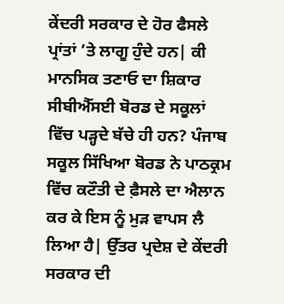ਕੇਂਦਰੀ ਸਰਕਾਰ ਦੇ ਹੋਰ ਫੈਸਲੇ ਪ੍ਰਾਂਤਾਂ ’ਤੇ ਲਾਗੂ ਹੁੰਦੇ ਹਨ| ਕੀ ਮਾਨਸਿਕ ਤਣਾਓ ਦਾ ਸ਼ਿਕਾਰ ਸੀਬੀਐੱਸਈ ਬੋਰਡ ਦੇ ਸਕੂਲਾਂ ਵਿੱਚ ਪੜ੍ਹਦੇ ਬੱਚੇ ਹੀ ਹਨ? ਪੰਜਾਬ ਸਕੂਲ ਸਿੱਖਿਆ ਬੋਰਡ ਨੇ ਪਾਠਕ੍ਰਮ ਵਿੱਚ ਕਟੌਤੀ ਦੇ ਫ਼ੈਸਲੇ ਦਾ ਐਲਾਨ ਕਰ ਕੇ ਇਸ ਨੂੰ ਮੁੜ ਵਾਪਸ ਲੈ ਲਿਆ ਹੈ| ਉੱਤਰ ਪ੍ਰਦੇਸ਼ ਦੇ ਕੇਂਦਰੀ ਸਰਕਾਰ ਦੀ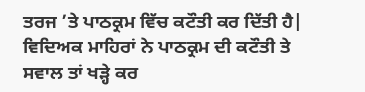ਤਰਜ ’ਤੇ ਪਾਠਕ੍ਰਮ ਵਿੱਚ ਕਟੌਤੀ ਕਰ ਦਿੱਤੀ ਹੈ| ਵਿਦਿਅਕ ਮਾਹਿਰਾਂ ਨੇ ਪਾਠਕ੍ਰਮ ਦੀ ਕਟੌਤੀ ਤੇ ਸਵਾਲ ਤਾਂ ਖੜ੍ਹੇ ਕਰ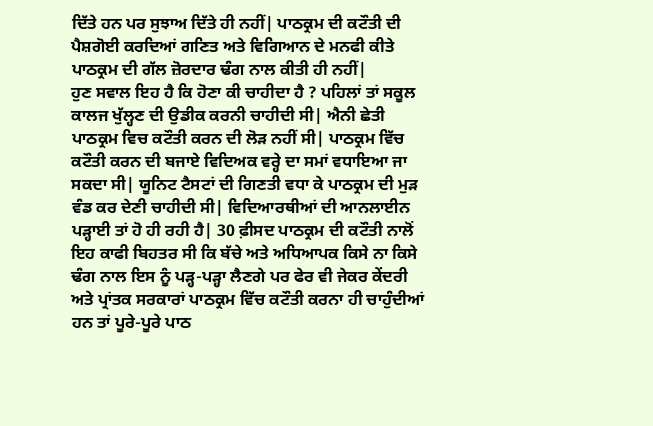ਦਿੱਤੇ ਹਨ ਪਰ ਸੁਝਾਅ ਦਿੱਤੇ ਹੀ ਨਹੀਂ| ਪਾਠਕ੍ਰਮ ਦੀ ਕਟੌਤੀ ਦੀ ਪੈਸ਼ਗੋਈ ਕਰਦਿਆਂ ਗਣਿਤ ਅਤੇ ਵਿਗਿਆਨ ਦੇ ਮਨਫੀ ਕੀਤੇ ਪਾਠਕ੍ਰਮ ਦੀ ਗੱਲ ਜ਼ੋਰਦਾਰ ਢੰਗ ਨਾਲ ਕੀਤੀ ਹੀ ਨਹੀਂ|
ਹੁਣ ਸਵਾਲ ਇਹ ਹੈ ਕਿ ਹੋਣਾ ਕੀ ਚਾਹੀਦਾ ਹੈ ? ਪਹਿਲਾਂ ਤਾਂ ਸਕੂਲ ਕਾਲਜ ਖੁੱਲ੍ਹਣ ਦੀ ਉਡੀਕ ਕਰਨੀ ਚਾਹੀਦੀ ਸੀ| ਐਨੀ ਛੇਤੀ ਪਾਠਕ੍ਰਮ ਵਿਚ ਕਟੌਤੀ ਕਰਨ ਦੀ ਲੋੜ ਨਹੀਂ ਸੀ| ਪਾਠਕ੍ਰਮ ਵਿੱਚ ਕਟੌਤੀ ਕਰਨ ਦੀ ਬਜਾਏ ਵਿਦਿਅਕ ਵਰ੍ਹੇ ਦਾ ਸਮਾਂ ਵਧਾਇਆ ਜਾ ਸਕਦਾ ਸੀ| ਯੂਨਿਟ ਟੈਸਟਾਂ ਦੀ ਗਿਣਤੀ ਵਧਾ ਕੇ ਪਾਠਕ੍ਰਮ ਦੀ ਮੁੜ ਵੰਡ ਕਰ ਦੇਣੀ ਚਾਹੀਦੀ ਸੀ| ਵਿਦਿਆਰਥੀਆਂ ਦੀ ਆਨਲਾਈਨ ਪੜ੍ਹਾਈ ਤਾਂ ਹੋ ਹੀ ਰਹੀ ਹੈ| 30 ਫ਼ੀਸਦ ਪਾਠਕ੍ਰਮ ਦੀ ਕਟੌਤੀ ਨਾਲੋਂ ਇਹ ਕਾਫੀ ਬਿਹਤਰ ਸੀ ਕਿ ਬੱਚੇ ਅਤੇ ਅਧਿਆਪਕ ਕਿਸੇ ਨਾ ਕਿਸੇ ਢੰਗ ਨਾਲ ਇਸ ਨੂੰ ਪੜ੍ਹ-ਪੜ੍ਹਾ ਲੈਣਗੇ ਪਰ ਫੇਰ ਵੀ ਜੇਕਰ ਕੇਂਦਰੀ ਅਤੇ ਪ੍ਰਾਂਤਕ ਸਰਕਾਰਾਂ ਪਾਠਕ੍ਰਮ ਵਿੱਚ ਕਟੌਤੀ ਕਰਨਾ ਹੀ ਚਾਹੁੰਦੀਆਂ ਹਨ ਤਾਂ ਪੂਰੇ-ਪੂਰੇ ਪਾਠ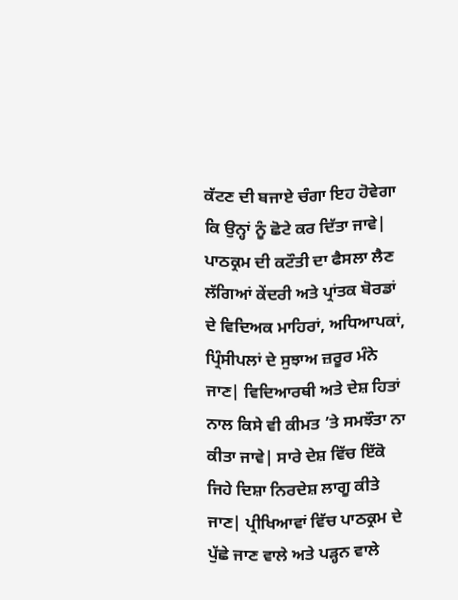ਕੱਟਣ ਦੀ ਬਜਾਏ ਚੰਗਾ ਇਹ ਹੋਵੇਗਾ ਕਿ ਉਨ੍ਹਾਂ ਨੂੰ ਛੋਟੇ ਕਰ ਦਿੱਤਾ ਜਾਵੇ| ਪਾਠਕ੍ਰਮ ਦੀ ਕਟੌਤੀ ਦਾ ਫੈਸਲਾ ਲੈਣ ਲੱਗਿਆਂ ਕੇਂਦਰੀ ਅਤੇ ਪ੍ਰਾਂਤਕ ਬੋਰਡਾਂ ਦੇ ਵਿਦਿਅਕ ਮਾਹਿਰਾਂ, ਅਧਿਆਪਕਾਂ, ਪ੍ਰਿੰਸੀਪਲਾਂ ਦੇ ਸੁਝਾਅ ਜ਼ਰੂਰ ਮੰਨੇ ਜਾਣ| ਵਿਦਿਆਰਥੀ ਅਤੇ ਦੇਸ਼ ਹਿਤਾਂ ਨਾਲ ਕਿਸੇ ਵੀ ਕੀਮਤ ’ਤੇ ਸਮਝੌਤਾ ਨਾ ਕੀਤਾ ਜਾਵੇ| ਸਾਰੇ ਦੇਸ਼ ਵਿੱਚ ਇੱਕੋ ਜਿਹੇ ਦਿਸ਼ਾ ਨਿਰਦੇਸ਼ ਲਾਗੂ ਕੀਤੇ ਜਾਣ| ਪ੍ਰੀਖਿਆਵਾਂ ਵਿੱਚ ਪਾਠਕ੍ਰਮ ਦੇ ਪੁੱਛੇ ਜਾਣ ਵਾਲੇ ਅਤੇ ਪੜ੍ਹਨ ਵਾਲੇ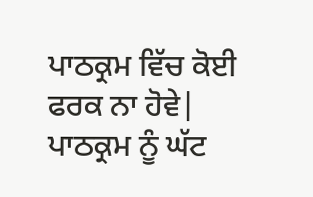ਪਾਠਕ੍ਰਮ ਵਿੱਚ ਕੋਈ ਫਰਕ ਨਾ ਹੋਵੇ| ਪਾਠਕ੍ਰਮ ਨੂੰ ਘੱਟ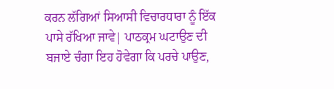ਕਰਨ ਲੱਗਿਆਂ ਸਿਆਸੀ ਵਿਚਾਰਧਾਰਾ ਨੂੰ ਇੱਕ ਪਾਸੇ ਰੱਖਿਆ ਜਾਵੇ| ਪਾਠਕ੍ਰਮ ਘਟਾਉਣ ਦੀ ਬਜਾਏ ਚੰਗਾ ਇਹ ਹੋਵੇਗਾ ਕਿ ਪਰਚੇ ਪਾਉਣ,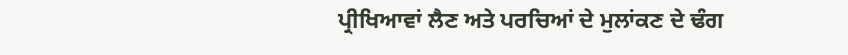ਪ੍ਰੀਖਿਆਵਾਂ ਲੈਣ ਅਤੇ ਪਰਚਿਆਂ ਦੇ ਮੁਲਾਂਕਣ ਦੇ ਢੰਗ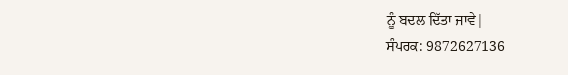ਨੂੰ ਬਦਲ ਦਿੱਤਾ ਜਾਵੇ|
ਸੰਪਰਕ: 9872627136